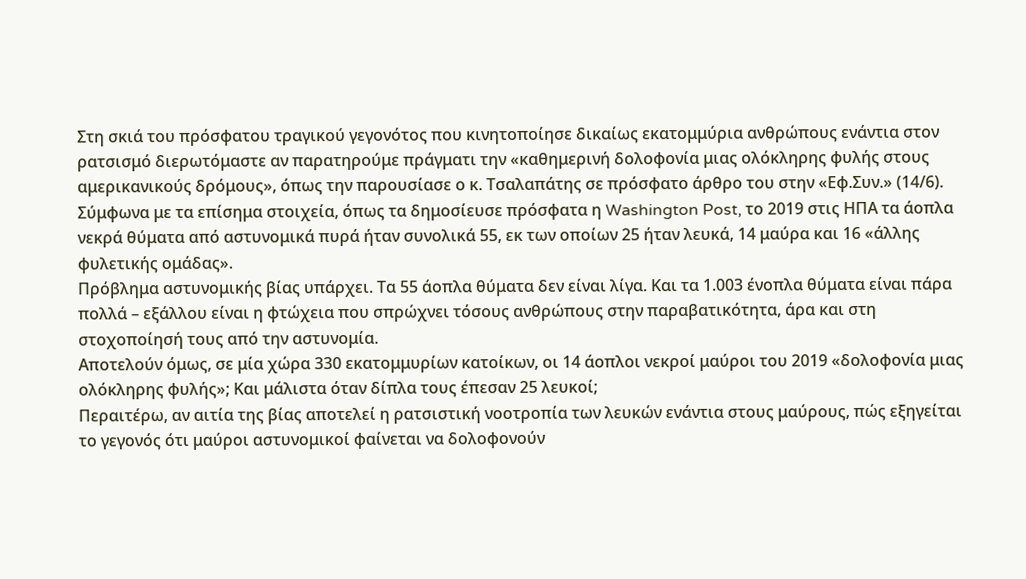Στη σκιά του πρόσφατου τραγικού γεγονότος που κινητοποίησε δικαίως εκατομμύρια ανθρώπους ενάντια στον ρατσισμό διερωτόμαστε αν παρατηρούμε πράγματι την «καθημερινή δολοφονία μιας ολόκληρης φυλής στους αμερικανικούς δρόμους», όπως την παρουσίασε ο κ. Τσαλαπάτης σε πρόσφατο άρθρο του στην «Εφ.Συν.» (14/6).
Σύμφωνα με τα επίσημα στοιχεία, όπως τα δημοσίευσε πρόσφατα η Washington Post, το 2019 στις ΗΠΑ τα άοπλα νεκρά θύματα από αστυνομικά πυρά ήταν συνολικά 55, εκ των οποίων 25 ήταν λευκά, 14 μαύρα και 16 «άλλης φυλετικής ομάδας».
Πρόβλημα αστυνομικής βίας υπάρχει. Τα 55 άοπλα θύματα δεν είναι λίγα. Και τα 1.003 ένοπλα θύματα είναι πάρα πολλά – εξάλλου είναι η φτώχεια που σπρώχνει τόσους ανθρώπους στην παραβατικότητα, άρα και στη στοχοποίησή τους από την αστυνομία.
Αποτελούν όμως, σε μία χώρα 330 εκατομμυρίων κατοίκων, οι 14 άοπλοι νεκροί μαύροι του 2019 «δολοφονία μιας ολόκληρης φυλής»; Και μάλιστα όταν δίπλα τους έπεσαν 25 λευκοί;
Περαιτέρω, αν αιτία της βίας αποτελεί η ρατσιστική νοοτροπία των λευκών ενάντια στους μαύρους, πώς εξηγείται το γεγονός ότι μαύροι αστυνομικοί φαίνεται να δολοφονούν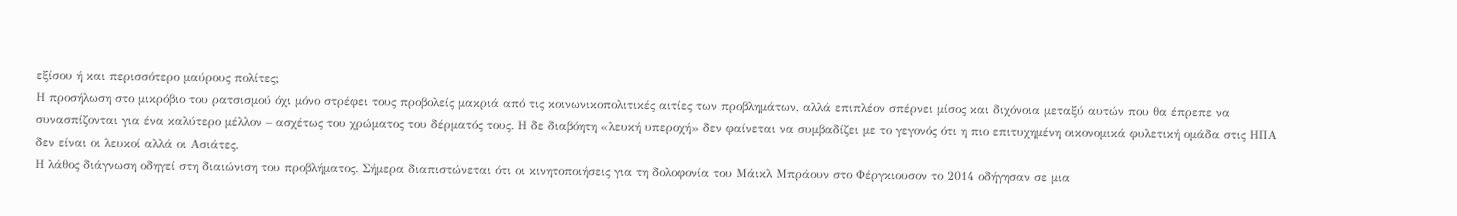εξίσου ή και περισσότερο μαύρους πολίτες;
Η προσήλωση στο μικρόβιο του ρατσισμού όχι μόνο στρέφει τους προβολείς μακριά από τις κοινωνικοπολιτικές αιτίες των προβλημάτων, αλλά επιπλέον σπέρνει μίσος και διχόνοια μεταξύ αυτών που θα έπρεπε να συνασπίζονται για ένα καλύτερο μέλλον – ασχέτως του χρώματος του δέρματός τους. Η δε διαβόητη «λευκή υπεροχή» δεν φαίνεται να συμβαδίζει με το γεγονός ότι η πιο επιτυχημένη οικονομικά φυλετική ομάδα στις ΗΠΑ δεν είναι οι λευκοί αλλά οι Ασιάτες.
Η λάθος διάγνωση οδηγεί στη διαιώνιση του προβλήματος. Σήμερα διαπιστώνεται ότι οι κινητοποιήσεις για τη δολοφονία του Μάικλ Μπράουν στο Φέργκιουσον το 2014 οδήγησαν σε μια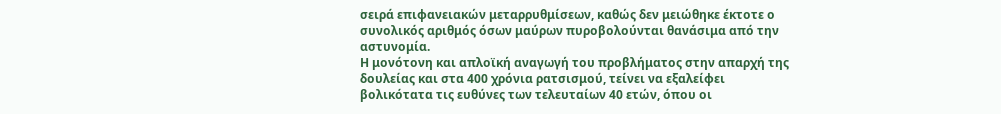σειρά επιφανειακών μεταρρυθμίσεων, καθώς δεν μειώθηκε έκτοτε ο συνολικός αριθμός όσων μαύρων πυροβολούνται θανάσιμα από την αστυνομία.
Η μονότονη και απλοϊκή αναγωγή του προβλήματος στην απαρχή της δουλείας και στα 400 χρόνια ρατσισμού, τείνει να εξαλείφει βολικότατα τις ευθύνες των τελευταίων 40 ετών, όπου οι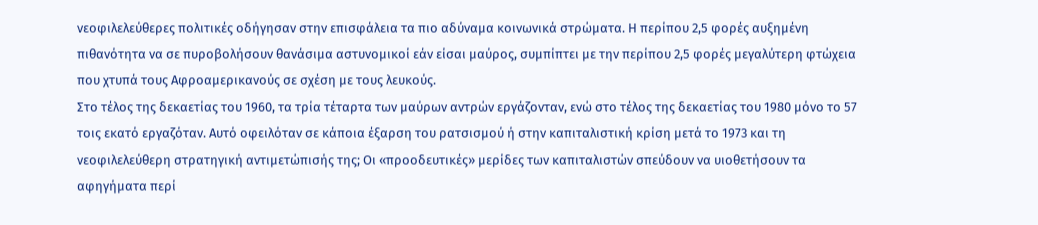νεοφιλελεύθερες πολιτικές οδήγησαν στην επισφάλεια τα πιο αδύναμα κοινωνικά στρώματα. Η περίπου 2,5 φορές αυξημένη πιθανότητα να σε πυροβολήσουν θανάσιμα αστυνομικοί εάν είσαι μαύρος, συμπίπτει με την περίπου 2,5 φορές μεγαλύτερη φτώχεια που χτυπά τους Αφροαμερικανούς σε σχέση με τους λευκούς.
Στο τέλος της δεκαετίας του 1960, τα τρία τέταρτα των μαύρων αντρών εργάζονταν, ενώ στο τέλος της δεκαετίας του 1980 μόνο το 57 τοις εκατό εργαζόταν. Αυτό οφειλόταν σε κάποια έξαρση του ρατσισμού ή στην καπιταλιστική κρίση μετά το 1973 και τη νεοφιλελεύθερη στρατηγική αντιμετώπισής της; Οι «προοδευτικές» μερίδες των καπιταλιστών σπεύδουν να υιοθετήσουν τα αφηγήματα περί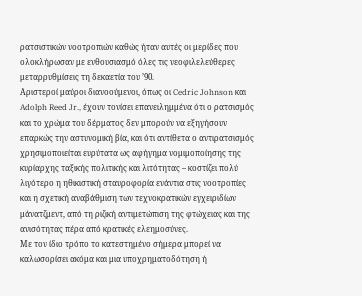ρατσιστικών νοοτροπιών καθώς ήταν αυτές οι μερίδες που ολοκλήρωσαν με ενθουσιασμό όλες τις νεοφιλελεύθερες μεταρρυθμίσεις τη δεκαετία του ’90.
Αριστεροί μαύροι διανοούμενοι, όπως οι Cedric Johnson και Adolph Reed Jr., έχουν τονίσει επανειλημμένα ότι ο ρατσισμός και το χρώμα του δέρματος δεν μπορούν να εξηγήσουν επαρκώς την αστυνομική βία, και ότι αντίθετα ο αντιρατσισμός χρησιμοποιείται ευρύτατα ως αφήγημα νομιμοποίησης της κυρίαρχης ταξικής πολιτικής και λιτότητας – κοστίζει πολύ λιγότερο η ηθικιστική σταυροφορία ενάντια στις νοοτροπίες και η σχετική αναβάθμιση των τεχνοκρατικών εγχειριδίων μάνατζμεντ, από τη ριζική αντιμετώπιση της φτώχειας και της ανισότητας πέρα από κρατικές ελεημοσύνες.
Με τον ίδιο τρόπο το κατεστημένο σήμερα μπορεί να καλωσορίσει ακόμα και μια υποχρηματοδότηση ή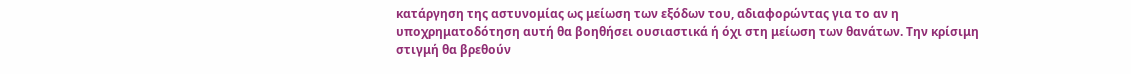κατάργηση της αστυνομίας ως μείωση των εξόδων του, αδιαφορώντας για το αν η υποχρηματοδότηση αυτή θα βοηθήσει ουσιαστικά ή όχι στη μείωση των θανάτων. Την κρίσιμη στιγμή θα βρεθούν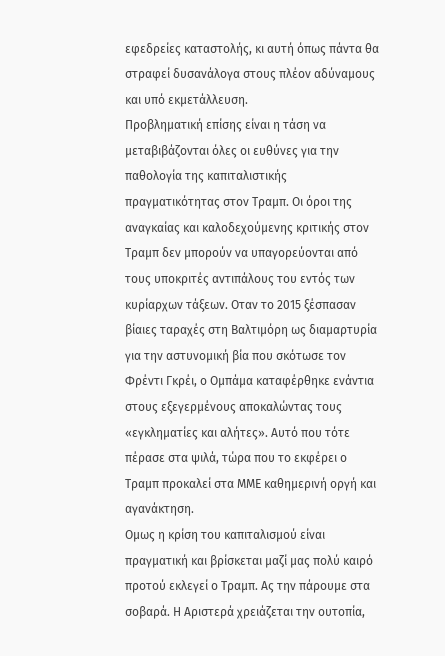εφεδρείες καταστολής, κι αυτή όπως πάντα θα στραφεί δυσανάλογα στους πλέον αδύναμους και υπό εκμετάλλευση.
Προβληματική επίσης είναι η τάση να μεταβιβάζονται όλες οι ευθύνες για την παθολογία της καπιταλιστικής πραγματικότητας στον Τραμπ. Οι όροι της αναγκαίας και καλοδεχούμενης κριτικής στον Τραμπ δεν μπορούν να υπαγορεύονται από τους υποκριτές αντιπάλους του εντός των κυρίαρχων τάξεων. Οταν το 2015 ξέσπασαν βίαιες ταραχές στη Βαλτιμόρη ως διαμαρτυρία για την αστυνομική βία που σκότωσε τον Φρέντι Γκρέι, ο Ομπάμα καταφέρθηκε ενάντια στους εξεγερμένους αποκαλώντας τους «εγκληματίες και αλήτες». Αυτό που τότε πέρασε στα ψιλά, τώρα που το εκφέρει ο Τραμπ προκαλεί στα ΜΜΕ καθημερινή οργή και αγανάκτηση.
Ομως η κρίση του καπιταλισμού είναι πραγματική και βρίσκεται μαζί μας πολύ καιρό προτού εκλεγεί ο Τραμπ. Ας την πάρουμε στα σοβαρά. Η Αριστερά χρειάζεται την ουτοπία,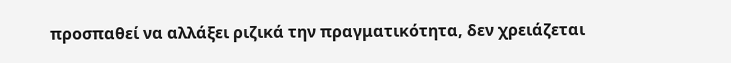προσπαθεί να αλλάξει ριζικά την πραγματικότητα, δεν χρειάζεται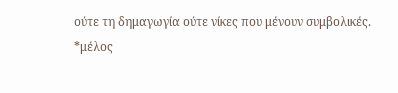ούτε τη δημαγωγία ούτε νίκες που μένουν συμβολικές.
*μέλος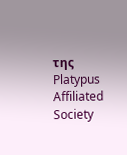της Platypus Affiliated Society